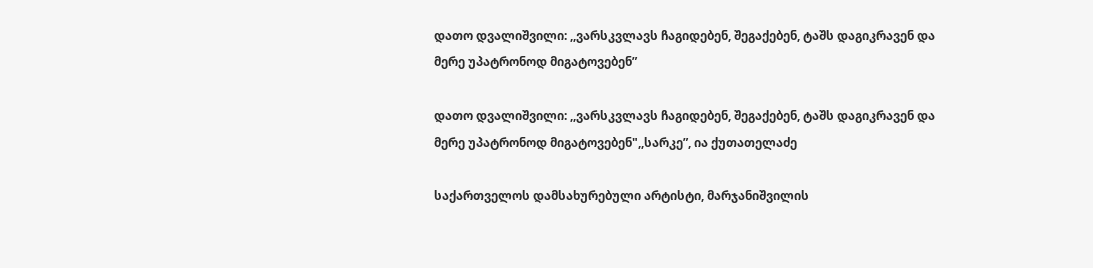დათო დვალიშვილი: ,,ვარსკვლავს ჩაგიდებენ, შეგაქებენ, ტაშს დაგიკრავენ და მერე უპატრონოდ მიგატოვებენ”

დათო დვალიშვილი: ,,ვარსკვლავს ჩაგიდებენ, შეგაქებენ, ტაშს დაგიკრავენ და მერე უპატრონოდ მიგატოვებენ",,სარკე”, ია ქუთათელაძე

საქართველოს დამსახურებული არტისტი, მარჯანიშვილის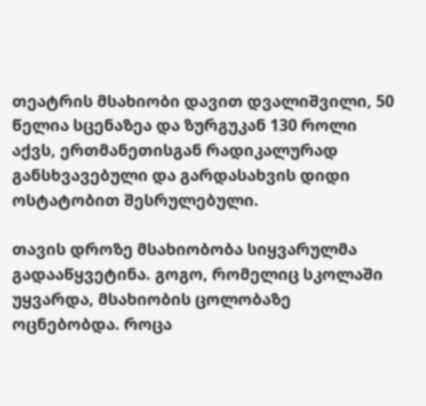თეატრის მსახიობი დავით დვალიშვილი, 50 წელია სცენაზეა და ზურგუკან 130 როლი აქვს, ერთმანეთისგან რადიკალურად განსხვავებული და გარდასახვის დიდი ოსტატობით შესრულებული.

თავის დროზე მსახიობობა სიყვარულმა გადააწყვეტინა. გოგო, რომელიც სკოლაში უყვარდა, მსახიობის ცოლობაზე ოცნებობდა. როცა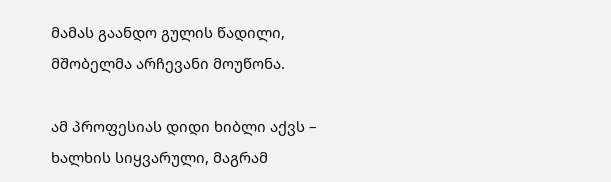მამას გაანდო გულის წადილი, მშობელმა არჩევანი მოუწონა.

ამ პროფესიას დიდი ხიბლი აქვს – ხალხის სიყვარული, მაგრამ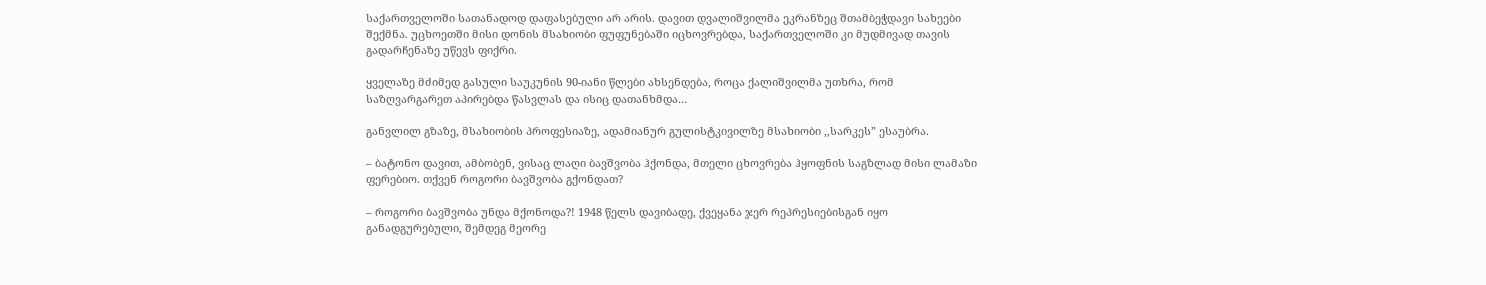საქართველოში სათანადოდ დაფასებული არ არის. დავით დვალიშვილმა ეკრანზეც შთამბეჭდავი სახეები შექმნა. უცხოეთში მისი დონის მსახიობი ფუფუნებაში იცხოვრებდა, საქართველოში კი მუდმივად თავის გადარჩენაზე უწევს ფიქრი.

ყველაზე მძიმედ გასული საუკუნის 90-იანი წლები ახსენდება, როცა ქალიშვილმა უთხრა, რომ საზღვარგარეთ აპირებდა წასვლას და ისიც დათანხმდა…

განვლილ გზაზე, მსახიობის პროფესიაზე, ადამიანურ გულისტკივილზე მსახიობი ,,სარკეს” ესაუბრა.

– ბატონო დავით, ამბობენ, ვისაც ლაღი ბავშვობა ჰქონდა, მთელი ცხოვრება ჰყოფნის საგზლად მისი ლამაზი ფერებიო. თქვენ როგორი ბავშვობა გქონდათ?

– როგორი ბავშვობა უნდა მქონოდა?! 1948 წელს დავიბადე, ქვეყანა ჯერ რეპრესიებისგან იყო განადგურებული, შემდეგ მეორე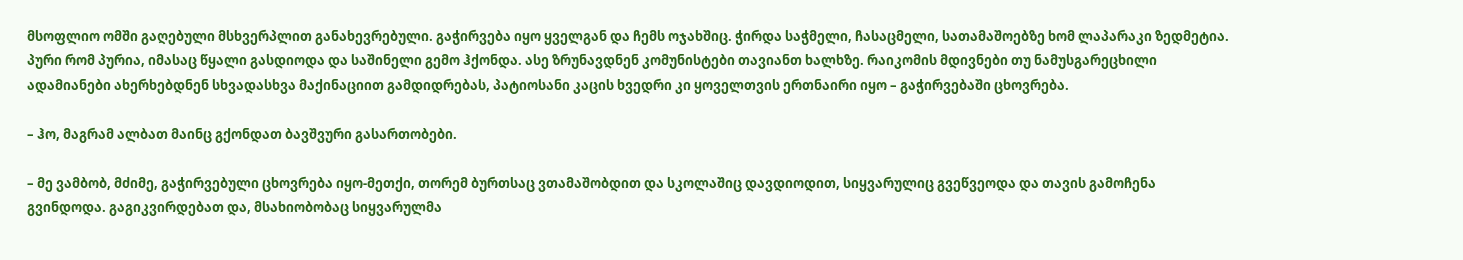მსოფლიო ომში გაღებული მსხვერპლით განახევრებული. გაჭირვება იყო ყველგან და ჩემს ოჯახშიც. ჭირდა საჭმელი, ჩასაცმელი, სათამაშოებზე ხომ ლაპარაკი ზედმეტია. პური რომ პურია, იმასაც წყალი გასდიოდა და საშინელი გემო ჰქონდა. ასე ზრუნავდნენ კომუნისტები თავიანთ ხალხზე. რაიკომის მდივნები თუ ნამუსგარეცხილი ადამიანები ახერხებდნენ სხვადასხვა მაქინაციით გამდიდრებას, პატიოსანი კაცის ხვედრი კი ყოველთვის ერთნაირი იყო – გაჭირვებაში ცხოვრება.

– ჰო, მაგრამ ალბათ მაინც გქონდათ ბავშვური გასართობები.

– მე ვამბობ, მძიმე, გაჭირვებული ცხოვრება იყო-მეთქი, თორემ ბურთსაც ვთამაშობდით და სკოლაშიც დავდიოდით, სიყვარულიც გვეწვეოდა და თავის გამოჩენა გვინდოდა. გაგიკვირდებათ და, მსახიობობაც სიყვარულმა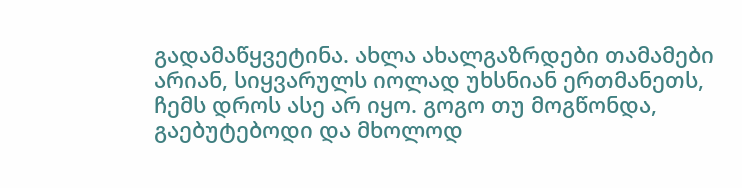გადამაწყვეტინა. ახლა ახალგაზრდები თამამები არიან, სიყვარულს იოლად უხსნიან ერთმანეთს, ჩემს დროს ასე არ იყო. გოგო თუ მოგწონდა, გაებუტებოდი და მხოლოდ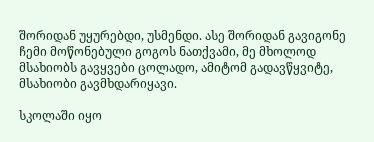შორიდან უყურებდი, უსმენდი. ასე შორიდან გავიგონე ჩემი მოწონებული გოგოს ნათქვამი, მე მხოლოდ მსახიობს გავყვები ცოლადო, ამიტომ გადავწყვიტე, მსახიობი გავმხდარიყავი.

სკოლაში იყო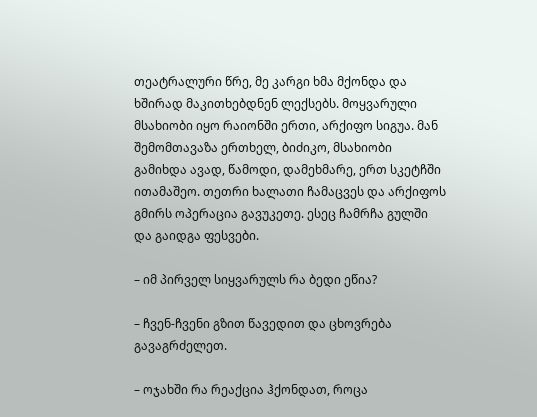თეატრალური წრე, მე კარგი ხმა მქონდა და ხშირად მაკითხებდნენ ლექსებს. მოყვარული მსახიობი იყო რაიონში ერთი, არქიფო სიგუა. მან შემომთავაზა ერთხელ, ბიძიკო, მსახიობი გამიხდა ავად, წამოდი, დამეხმარე, ერთ სკეტჩში ითამაშეო. თეთრი ხალათი ჩამაცვეს და არქიფოს გმირს ოპერაცია გავუკეთე. ესეც ჩამრჩა გულში და გაიდგა ფესვები.

– იმ პირველ სიყვარულს რა ბედი ეწია?

– ჩვენ-ჩვენი გზით წავედით და ცხოვრება გავაგრძელეთ.

– ოჯახში რა რეაქცია ჰქონდათ, როცა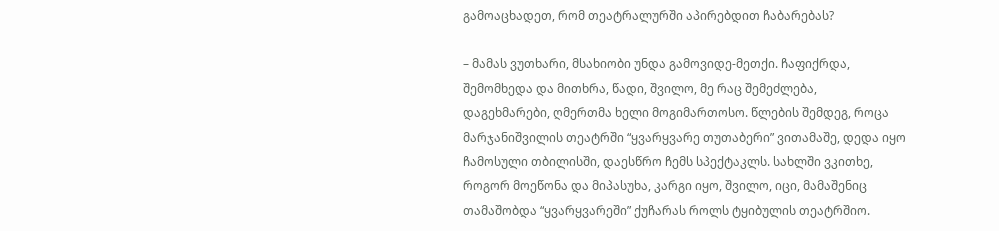გამოაცხადეთ, რომ თეატრალურში აპირებდით ჩაბარებას?

– მამას ვუთხარი, მსახიობი უნდა გამოვიდე-მეთქი. ჩაფიქრდა, შემომხედა და მითხრა, წადი, შვილო, მე რაც შემეძლება, დაგეხმარები, ღმერთმა ხელი მოგიმართოსო. წლების შემდეგ, როცა მარჯანიშვილის თეატრში “ყვარყვარე თუთაბერი” ვითამაშე, დედა იყო ჩამოსული თბილისში, დაესწრო ჩემს სპექტაკლს. სახლში ვკითხე, როგორ მოეწონა და მიპასუხა, კარგი იყო, შვილო, იცი, მამაშენიც თამაშობდა “ყვარყვარეში” ქუჩარას როლს ტყიბულის თეატრშიო.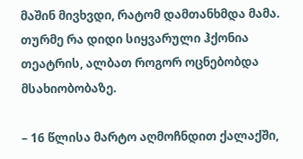მაშინ მივხვდი, რატომ დამთანხმდა მამა. თურმე რა დიდი სიყვარული ჰქონია თეატრის, ალბათ როგორ ოცნებობდა მსახიობობაზე.

– 16 წლისა მარტო აღმოჩნდით ქალაქში,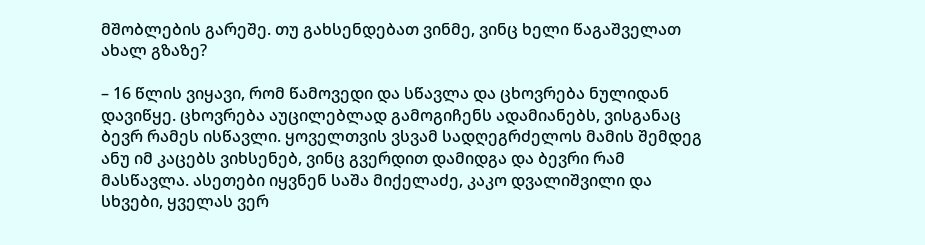მშობლების გარეშე. თუ გახსენდებათ ვინმე, ვინც ხელი წაგაშველათ ახალ გზაზე?

– 16 წლის ვიყავი, რომ წამოვედი და სწავლა და ცხოვრება ნულიდან დავიწყე. ცხოვრება აუცილებლად გამოგიჩენს ადამიანებს, ვისგანაც ბევრ რამეს ისწავლი. ყოველთვის ვსვამ სადღეგრძელოს მამის შემდეგ ანუ იმ კაცებს ვიხსენებ, ვინც გვერდით დამიდგა და ბევრი რამ მასწავლა. ასეთები იყვნენ საშა მიქელაძე, კაკო დვალიშვილი და სხვები, ყველას ვერ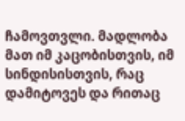ჩამოვთვლი. მადლობა მათ იმ კაცობისთვის, იმ სინდისისთვის, რაც დამიტოვეს და რითაც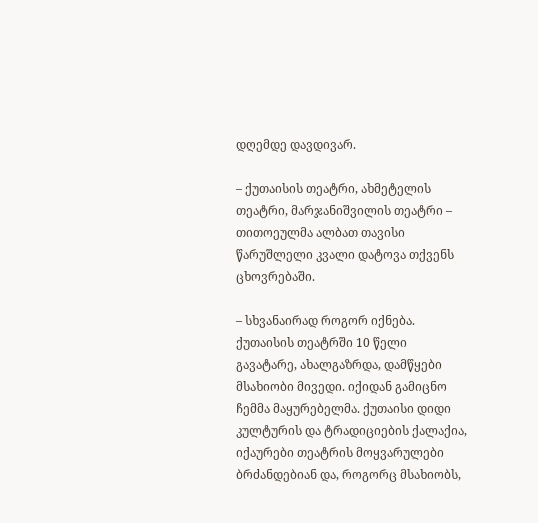დღემდე დავდივარ.

– ქუთაისის თეატრი, ახმეტელის თეატრი, მარჯანიშვილის თეატრი – თითოეულმა ალბათ თავისი წარუშლელი კვალი დატოვა თქვენს ცხოვრებაში.

– სხვანაირად როგორ იქნება. ქუთაისის თეატრში 10 წელი გავატარე, ახალგაზრდა, დამწყები მსახიობი მივედი. იქიდან გამიცნო ჩემმა მაყურებელმა. ქუთაისი დიდი კულტურის და ტრადიციების ქალაქია, იქაურები თეატრის მოყვარულები ბრძანდებიან და, როგორც მსახიობს,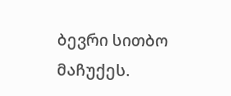ბევრი სითბო მაჩუქეს.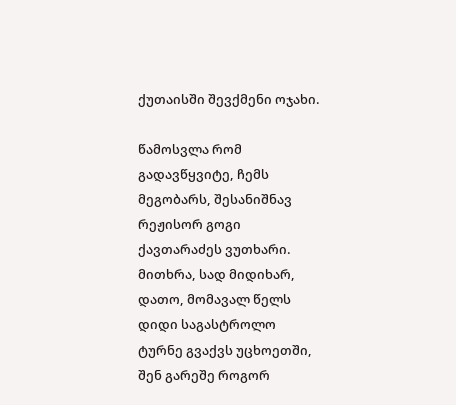ქუთაისში შევქმენი ოჯახი.

წამოსვლა რომ გადავწყვიტე, ჩემს მეგობარს, შესანიშნავ რეჟისორ გოგი ქავთარაძეს ვუთხარი. მითხრა, სად მიდიხარ, დათო, მომავალ წელს დიდი საგასტროლო ტურნე გვაქვს უცხოეთში, შენ გარეშე როგორ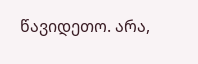წავიდეთო. არა,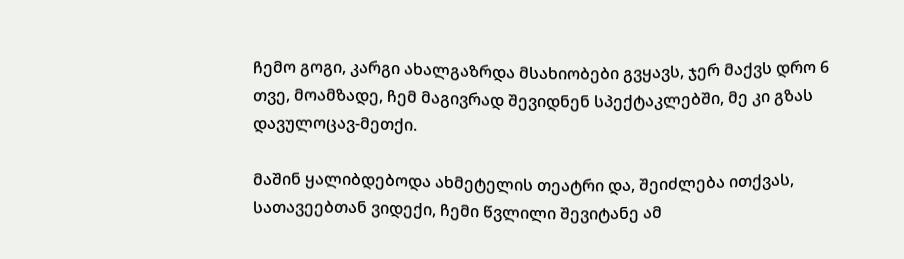ჩემო გოგი, კარგი ახალგაზრდა მსახიობები გვყავს, ჯერ მაქვს დრო 6 თვე, მოამზადე, ჩემ მაგივრად შევიდნენ სპექტაკლებში, მე კი გზას დავულოცავ-მეთქი.

მაშინ ყალიბდებოდა ახმეტელის თეატრი და, შეიძლება ითქვას, სათავეებთან ვიდექი, ჩემი წვლილი შევიტანე ამ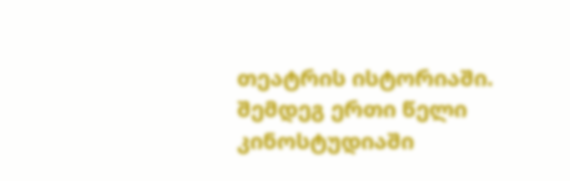თეატრის ისტორიაში. შემდეგ ერთი წელი კინოსტუდიაში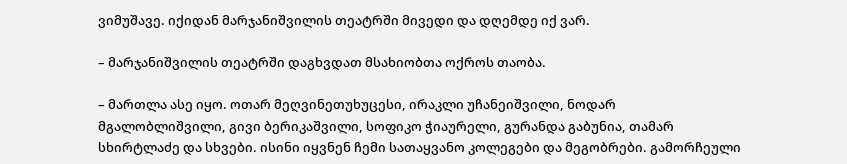ვიმუშავე. იქიდან მარჯანიშვილის თეატრში მივედი და დღემდე იქ ვარ.

– მარჯანიშვილის თეატრში დაგხვდათ მსახიობთა ოქროს თაობა.

– მართლა ასე იყო. ოთარ მეღვინეთუხუცესი, ირაკლი უჩანეიშვილი, ნოდარ მგალობლიშვილი, გივი ბერიკაშვილი, სოფიკო ჭიაურელი, გურანდა გაბუნია, თამარ სხირტლაძე და სხვები. ისინი იყვნენ ჩემი სათაყვანო კოლეგები და მეგობრები. გამორჩეული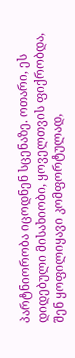პარტნიორობა იცოდნენ სცენაზე. ოთარი, ეს დიდებული მისახიობი, ყოველთვის ფიქრობდა, შენ ყოფილიყავი კომფორტულად,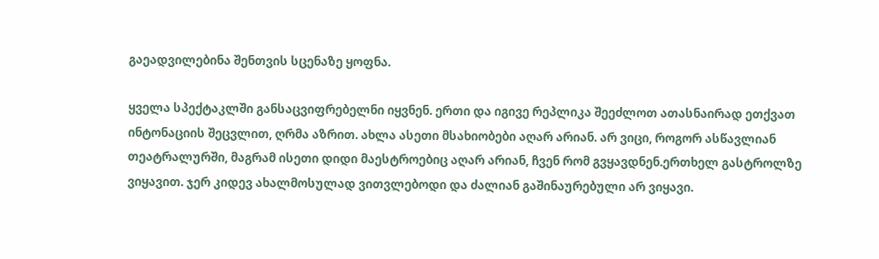გაეადვილებინა შენთვის სცენაზე ყოფნა.

ყველა სპექტაკლში განსაცვიფრებელნი იყვნენ. ერთი და იგივე რეპლიკა შეეძლოთ ათასნაირად ეთქვათ ინტონაციის შეცვლით, ღრმა აზრით. ახლა ასეთი მსახიობები აღარ არიან. არ ვიცი, როგორ ასწავლიან თეატრალურში, მაგრამ ისეთი დიდი მაესტროებიც აღარ არიან, ჩვენ რომ გვყავდნენ.ერთხელ გასტროლზე ვიყავით. ჯერ კიდევ ახალმოსულად ვითვლებოდი და ძალიან გაშინაურებული არ ვიყავი.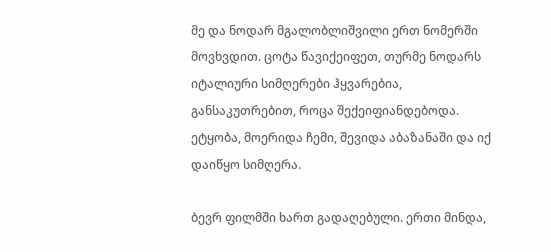მე და ნოდარ მგალობლიშვილი ერთ ნომერში მოვხვდით. ცოტა წავიქეიფეთ, თურმე ნოდარს იტალიური სიმღერები ჰყვარებია, განსაკუთრებით, როცა შექეიფიანდებოდა. ეტყობა, მოერიდა ჩემი, შევიდა აბაზანაში და იქ დაიწყო სიმღერა.

ბევრ ფილმში ხართ გადაღებული. ერთი მინდა,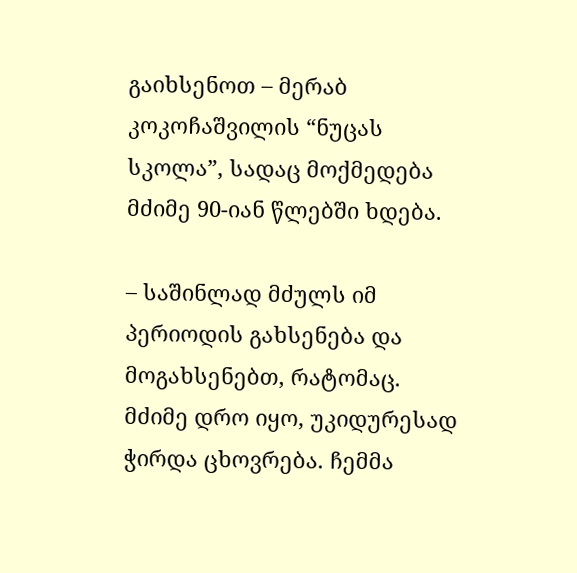გაიხსენოთ – მერაბ კოკოჩაშვილის “ნუცას სკოლა”, სადაც მოქმედება მძიმე 90-იან წლებში ხდება.

– საშინლად მძულს იმ პერიოდის გახსენება და მოგახსენებთ, რატომაც. მძიმე დრო იყო, უკიდურესად ჭირდა ცხოვრება. ჩემმა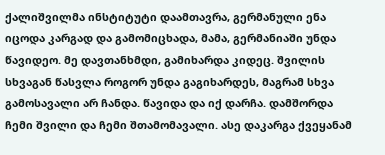ქალიშვილმა ინსტიტუტი დაამთავრა, გერმანული ენა იცოდა კარგად და გამომიცხადა, მამა, გერმანიაში უნდა წავიდეო. მე დავთანხმდი, გამიხარდა კიდეც. შვილის სხვაგან წასვლა როგორ უნდა გაგიხარდეს, მაგრამ სხვა გამოსავალი არ ჩანდა. წავიდა და იქ დარჩა. დამშორდა ჩემი შვილი და ჩემი შთამომავალი. ასე დაკარგა ქვეყანამ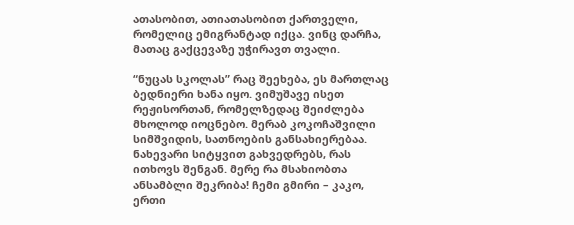ათასობით, ათიათასობით ქართველი, რომელიც ემიგრანტად იქცა. ვინც დარჩა, მათაც გაქცევაზე უჭირავთ თვალი.

“ნუცას სკოლას” რაც შეეხება, ეს მართლაც ბედნიერი ხანა იყო. ვიმუშავე ისეთ რეჟისორთან, რომელზედაც შეიძლება მხოლოდ იოცნებო. მერაბ კოკოჩაშვილი სიმშვიდის, სათნოების განსახიერებაა. ნახევარი სიტყვით გახვედრებს, რას ითხოვს შენგან. მერე რა მსახიობთა ანსამბლი შეკრიბა! ჩემი გმირი – კაკო, ერთი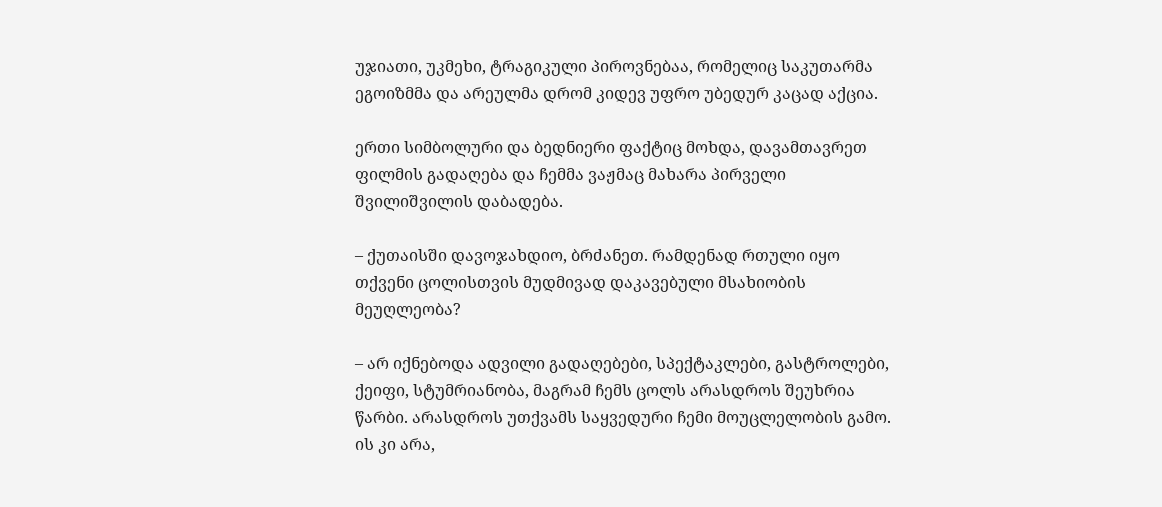უჯიათი, უკმეხი, ტრაგიკული პიროვნებაა, რომელიც საკუთარმა ეგოიზმმა და არეულმა დრომ კიდევ უფრო უბედურ კაცად აქცია.

ერთი სიმბოლური და ბედნიერი ფაქტიც მოხდა, დავამთავრეთ ფილმის გადაღება და ჩემმა ვაჟმაც მახარა პირველი შვილიშვილის დაბადება.

– ქუთაისში დავოჯახდიო, ბრძანეთ. რამდენად რთული იყო თქვენი ცოლისთვის მუდმივად დაკავებული მსახიობის მეუღლეობა?

– არ იქნებოდა ადვილი გადაღებები, სპექტაკლები, გასტროლები, ქეიფი, სტუმრიანობა, მაგრამ ჩემს ცოლს არასდროს შეუხრია წარბი. არასდროს უთქვამს საყვედური ჩემი მოუცლელობის გამო. ის კი არა,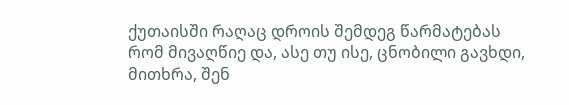ქუთაისში რაღაც დროის შემდეგ წარმატებას რომ მივაღწიე და, ასე თუ ისე, ცნობილი გავხდი, მითხრა, შენ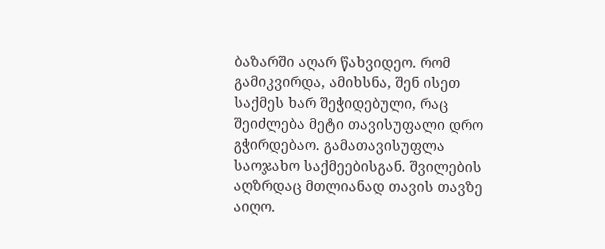ბაზარში აღარ წახვიდეო. რომ გამიკვირდა, ამიხსნა, შენ ისეთ საქმეს ხარ შეჭიდებული, რაც შეიძლება მეტი თავისუფალი დრო გჭირდებაო. გამათავისუფლა საოჯახო საქმეებისგან. შვილების აღზრდაც მთლიანად თავის თავზე აიღო.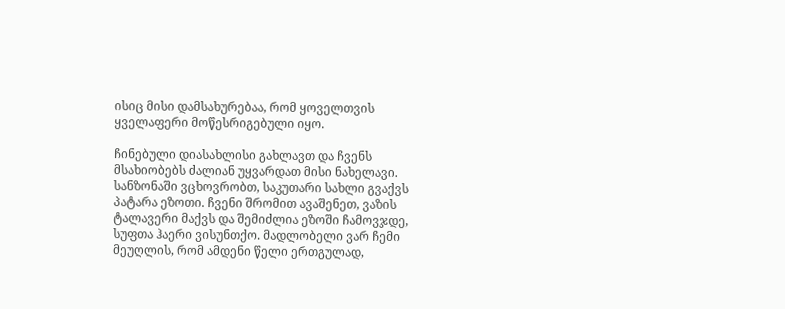ისიც მისი დამსახურებაა, რომ ყოველთვის ყველაფერი მოწესრიგებული იყო.

ჩინებული დიასახლისი გახლავთ და ჩვენს მსახიობებს ძალიან უყვარდათ მისი ნახელავი. სანზონაში ვცხოვრობთ, საკუთარი სახლი გვაქვს პატარა ეზოთი. ჩვენი შრომით ავაშენეთ, ვაზის ტალავერი მაქვს და შემიძლია ეზოში ჩამოვჯდე, სუფთა ჰაერი ვისუნთქო. მადლობელი ვარ ჩემი მეუღლის, რომ ამდენი წელი ერთგულად,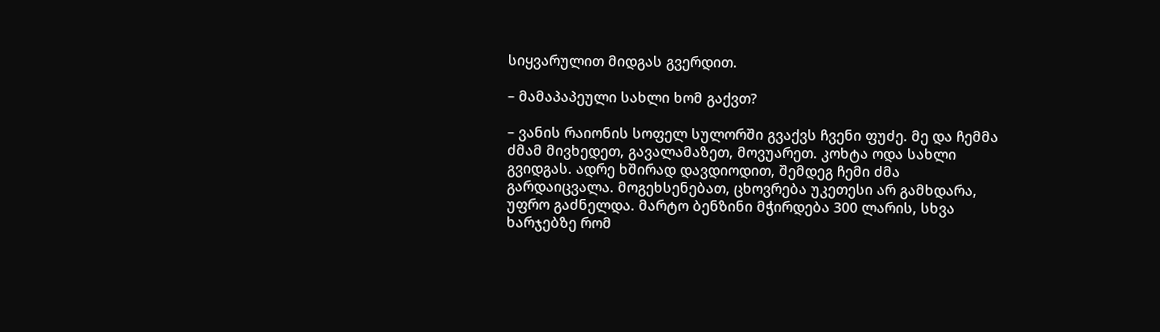სიყვარულით მიდგას გვერდით.

– მამაპაპეული სახლი ხომ გაქვთ?

– ვანის რაიონის სოფელ სულორში გვაქვს ჩვენი ფუძე. მე და ჩემმა ძმამ მივხედეთ, გავალამაზეთ, მოვუარეთ. კოხტა ოდა სახლი გვიდგას. ადრე ხშირად დავდიოდით, შემდეგ ჩემი ძმა გარდაიცვალა. მოგეხსენებათ, ცხოვრება უკეთესი არ გამხდარა, უფრო გაძნელდა. მარტო ბენზინი მჭირდება 300 ლარის, სხვა ხარჯებზე რომ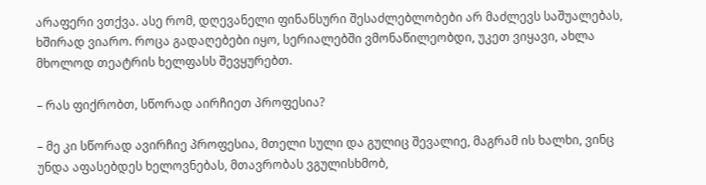არაფერი ვთქვა. ასე რომ, დღევანელი ფინანსური შესაძლებლობები არ მაძლევს საშუალებას, ხშირად ვიარო. როცა გადაღებები იყო, სერიალებში ვმონაწილეობდი, უკეთ ვიყავი, ახლა მხოლოდ თეატრის ხელფასს შევყურებთ.

– რას ფიქრობთ, სწორად აირჩიეთ პროფესია?

– მე კი სწორად ავირჩიე პროფესია, მთელი სული და გულიც შევალიე, მაგრამ ის ხალხი, ვინც უნდა აფასებდეს ხელოვნებას, მთავრობას ვგულისხმობ,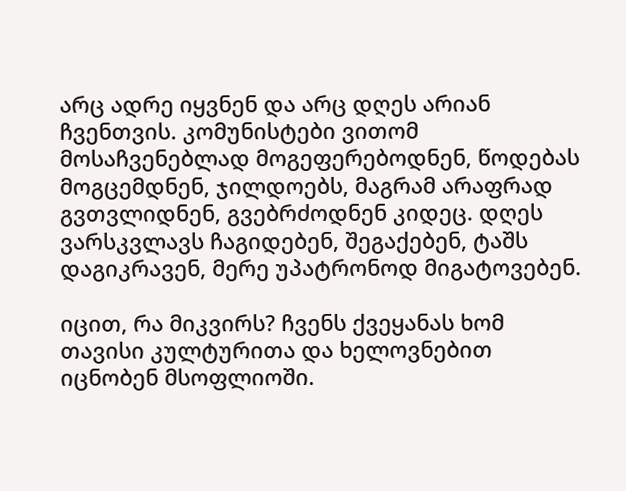არც ადრე იყვნენ და არც დღეს არიან ჩვენთვის. კომუნისტები ვითომ მოსაჩვენებლად მოგეფერებოდნენ, წოდებას მოგცემდნენ, ჯილდოებს, მაგრამ არაფრად გვთვლიდნენ, გვებრძოდნენ კიდეც. დღეს ვარსკვლავს ჩაგიდებენ, შეგაქებენ, ტაშს დაგიკრავენ, მერე უპატრონოდ მიგატოვებენ.

იცით, რა მიკვირს? ჩვენს ქვეყანას ხომ თავისი კულტურითა და ხელოვნებით იცნობენ მსოფლიოში.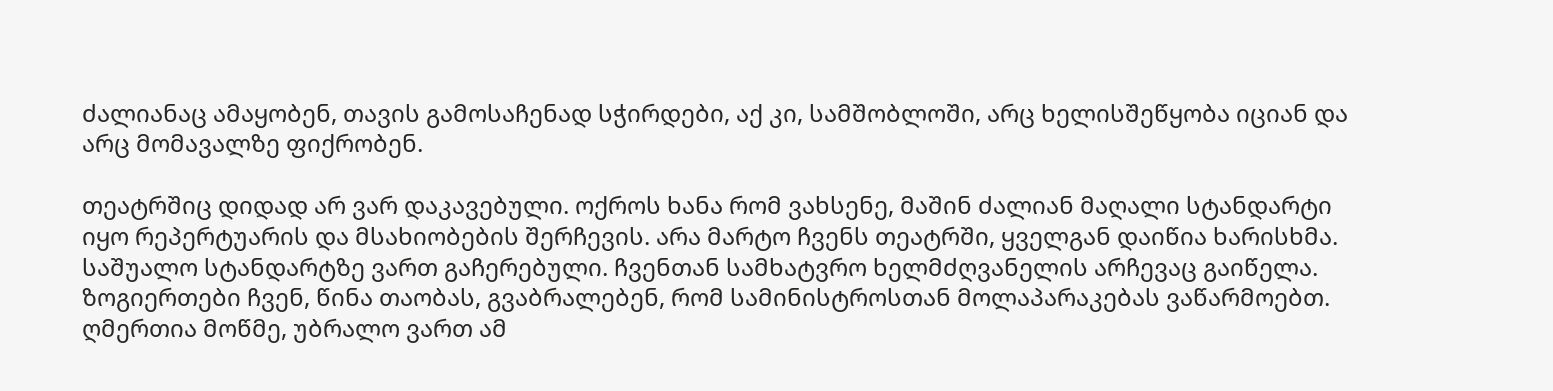ძალიანაც ამაყობენ, თავის გამოსაჩენად სჭირდები, აქ კი, სამშობლოში, არც ხელისშეწყობა იციან და არც მომავალზე ფიქრობენ.

თეატრშიც დიდად არ ვარ დაკავებული. ოქროს ხანა რომ ვახსენე, მაშინ ძალიან მაღალი სტანდარტი იყო რეპერტუარის და მსახიობების შერჩევის. არა მარტო ჩვენს თეატრში, ყველგან დაიწია ხარისხმა. საშუალო სტანდარტზე ვართ გაჩერებული. ჩვენთან სამხატვრო ხელმძღვანელის არჩევაც გაიწელა. ზოგიერთები ჩვენ, წინა თაობას, გვაბრალებენ, რომ სამინისტროსთან მოლაპარაკებას ვაწარმოებთ. ღმერთია მოწმე, უბრალო ვართ ამ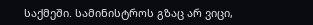საქმეში. სამინისტროს გზაც არ ვიცი,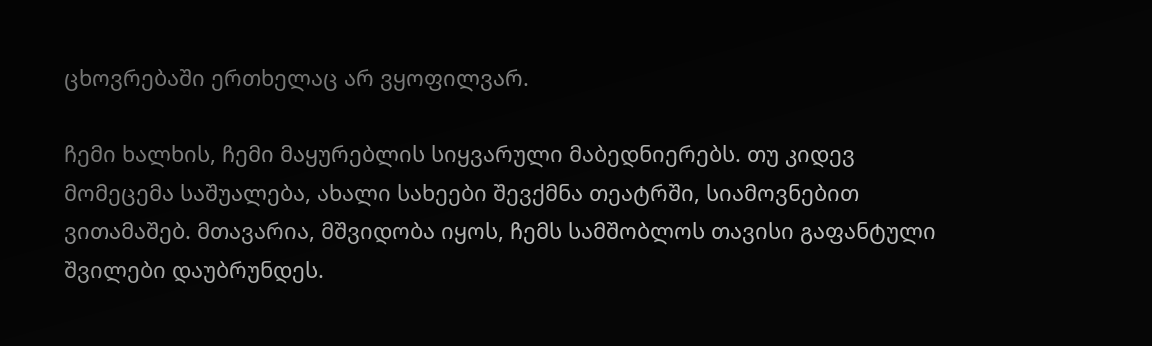ცხოვრებაში ერთხელაც არ ვყოფილვარ.

ჩემი ხალხის, ჩემი მაყურებლის სიყვარული მაბედნიერებს. თუ კიდევ მომეცემა საშუალება, ახალი სახეები შევქმნა თეატრში, სიამოვნებით ვითამაშებ. მთავარია, მშვიდობა იყოს, ჩემს სამშობლოს თავისი გაფანტული შვილები დაუბრუნდეს.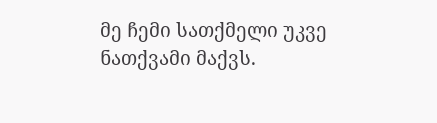მე ჩემი სათქმელი უკვე ნათქვამი მაქვს.